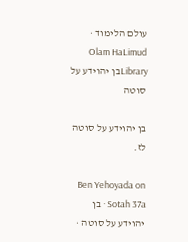עולם הלימוד · Olam HaLimud
Libraryבן יהוידע על סוטה

בן יהוידע על סוטה לז.

Ben Yehoyada on Sotah 37a · בן יהוידע על סוטה ·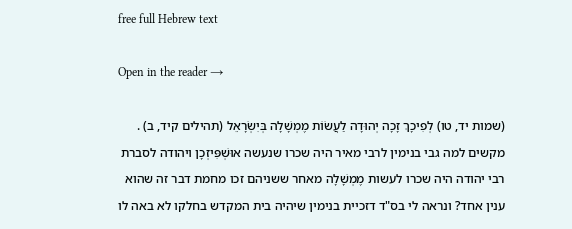free full Hebrew text

Open in the reader →

(שמות יד, טו) לְפִיכָךְ זָכָה יְהוּדָה לַעֲשׂוֹת מֶמְשָׁלָה בְּיִשְׂרָאֵל (תהילים קיד, ב) . מקשים למה גבי בנימין לרבי מאיר היה שכרו שנעשה אוּשְׁפִּיזְכָן ויהודה לסברת רבי יהודה היה שכרו לעשות מֶמְשָׁלָה מאחר ששניהם זכו מחמת דבר זה שהוא ענין אחד? ונראה לי בס"ד דזכיית בנימין שיהיה בית המקדש בחלקו לא באה לו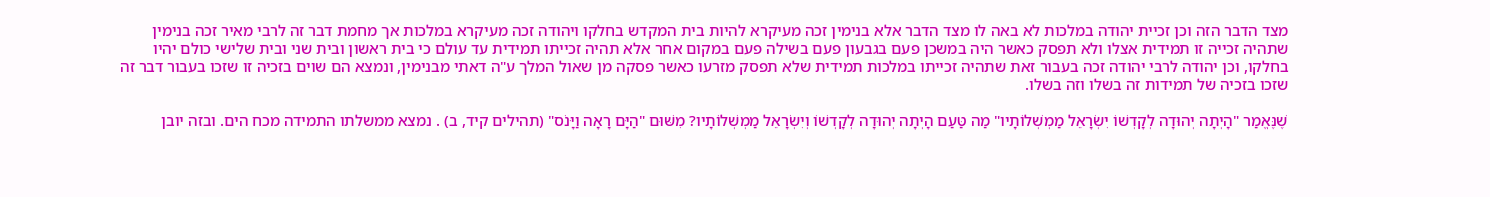מצד הדבר הזה וכן זכיית יהודה במלכות לא באה לו מצד הדבר אלא בנימין זכה מעיקרא להיות בית המקדש בחלקו ויהודה זכה מעיקרא במלכות אך מחמת דבר זה לרבי מאיר זכה בנימין שתהיה זכייה זו תמידית אצלו ולא תפסק כאשר היה במשכן פעם בגבעון פעם בשילה פעם במקום אחר אלא תהיה זכייתו תמידית עד עולם כי בית ראשון ובית שני ובית שלישי כולם יהיו בחלקו, וכן יהודה לרבי יהודה זכה בעבור זאת שתהיה זכייתו במלכות תמידית שלא תפסק מזרעו כאשר פסקה מן שאול המלך ע"ה דאתי מבנימין, ונמצא הם שוים בזכיה זו שזכו בעבור דבר זה שזכו בזכיה של תמידות זה בשלו וזה בשלו.

שֶׁנֶּאֱמַר "הָיְתָה יְהוּדָה לְקָדְשׁוֹ יִשְׂרָאֵל מַמְשְׁלוֹתָיו" מַה טַּעַם הָיְתָה יְהוּדָה לְקָדְשׁוֹ וְיִשְׂרָאֵל מַמְשְׁלוֹתָיו? מִשּׁוּם "הַיָּם רָאָה וַיָּנֹס" (תהילים קיד, ב) . נמצא ממשלתו התמידה מכח הים. ובזה יובן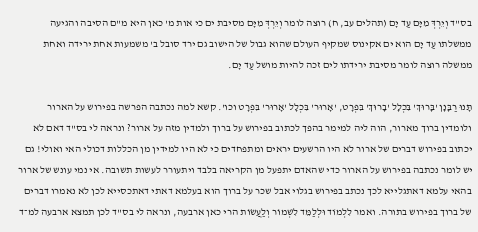בס"ד וְיֵרְדְּ מִיָּם עַד יָם (תהלים עב, ח) רוצה לומר וְיֵרְדְּ מִיָּם מסיבת ים כי אות מ' כאן היא מ"ם הסיבה והגיעה ממשלתו עַד יָם הוא ים אקינוס שמקיף העולם שהוא גבול של הישוב גם ירד סובל ב' משמעות אחת ירידה ואחת ממשלה רוצה לומר מסיבת ירידתו לים זכה להיות מושל עַד יָם.

תָּנוּ רַבָּנָן 'בָּרוּךְ' בִּכְלָל 'בָרוּךְ' בִּפְרָט, 'אָרוּר' בִּכְלָל 'אָרוּר' בִּפְרָט וכו'. קשא למה נכתבה הפרשה בפירוש על הארור ולומדין ברוך מארור, הוה ליה למימר בהפך לכתוב בפירוש על ברוך ולמדין מזה על ארור? ונראה לי בס"ד דאם לא יכתוב בפירוש דברים של ארור לא היו הרשעים יראים ומתפחדים כי לא היו למידין מן הכללות דכולי האי ואולי! גם יש לומר נכתבה בפירוש על הארור כדי שהאדם יתפעל מן הקריאה בלבד ויתעורר לעשות תשובה. אי נמי עונש של ארור בהאי עלמא דאתגלייא לכך נכתב בפירוש בגלוי אבל שכר על ברוך הוא בעלמא דאתי דאתכסייא לכן לא נאמרו דברים של ברוך בפירוש בתורה. ואמר לִלְמוֹד וּלְלַמֵּד לִשְׁמוֹר וְלַעֲשׂוֹת הרי כאן ארבעה, ונראה לי בס"ד לכן תמצא ארבעה למ־ד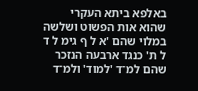באלפא ביתא העקרי שהוא אות הפשוט ושלשה במלוי שהם 'א ל ף גימ ל ד ל ת' כנגד ארבעה הנזכר שהם למ־ד 'למוד' ולמ־ד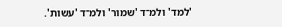'למד' ולמ־ד 'שמור' ולמ־ד 'עשות'.